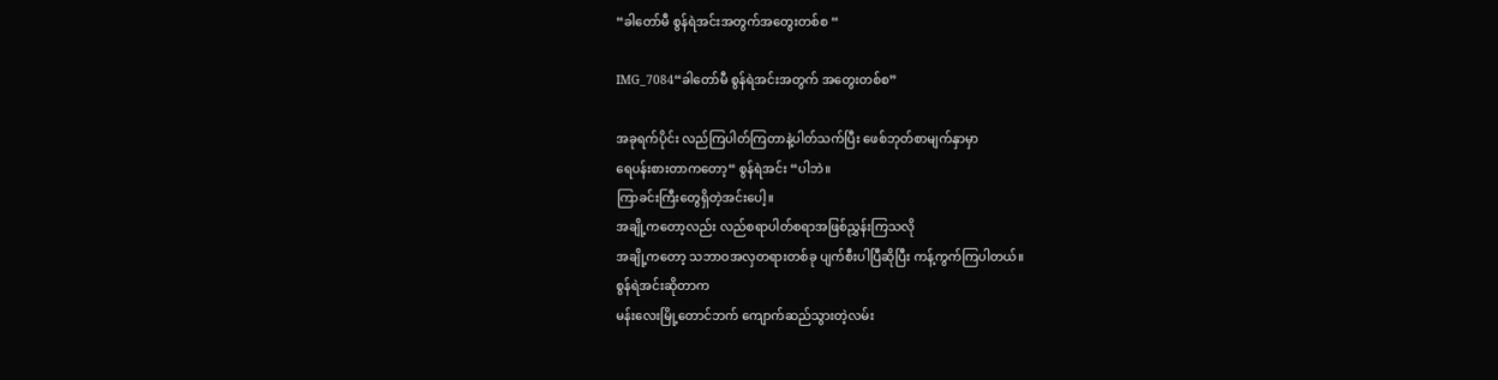“ခါတော်မီ စွန်ရဲအင်းအတွက်အတွေးတစ်စ “

IMG_7084“ခါတော်မီ စွန်ရဲအင်းအတွက် အတွေးတစ်စ”

အခုရက်ပိုင်း လည်ကြပါတ်ကြတာနဲ့ပါတ်သက်ပြီး ဖေစ်ဘုတ်စာမျက်နှာမှာ
ရေပန်းစားတာကတော့“ စွန်ရဲအင်း “ပါဘဲ။
ကြာခင်းကြီးတွေရှိတဲ့အင်းပေါ့။
အချို့ကတော့လည်း လည်စရာပါတ်စရာအဖြစ်ညွှန်းကြသလို
အချို့ကတော့ သဘာဝအလှတရားတစ်ခု ပျက်စီးပါပြီဆိုပြီး ကန့်ကွက်ကြပါတယ်။
စွန်ရဲအင်းဆိုတာက
မန်းလေးမြို့တောင်ဘက် ကျောက်ဆည်သွားတဲ့လမ်း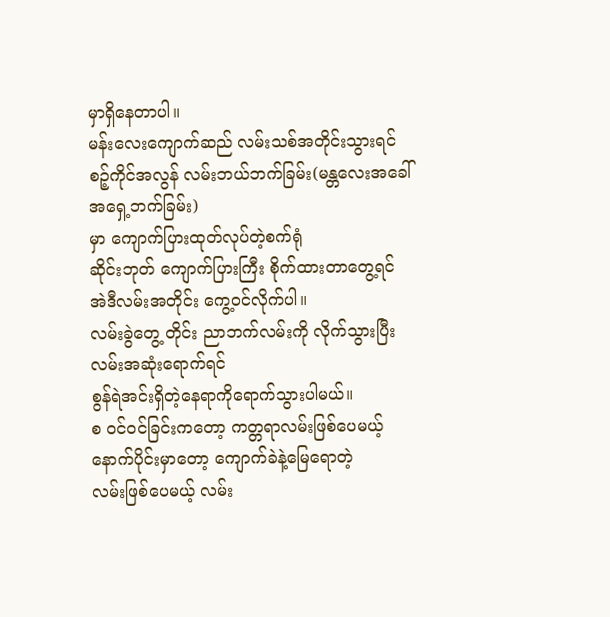မှာရှိနေတာပါ။
မန်းလေးကျောက်ဆည် လမ်းသစ်အတိုင်းသွားရင်
စဉ့်ကိုင်အလွန် လမ်းဘယ်ဘက်ခြမ်း(မန္တလေးအခေါ် အရှေ့ဘက်ခြမ်း)
မှာ ကျောက်ပြားထုတ်လုပ်တဲ့စက်ရုံ
ဆိုင်းဘုတ် ကျောက်ပြားကြီး စိုက်ထားတာတွေ့ရင် အဲဒီလမ်းအတိုင်း ကွေ့ဝင်လိုက်ပါ။
လမ်းခွဲတွေ့ တိုင်း ညာဘက်လမ်းကို လိုက်သွားပြီး လမ်းအဆုံးရောက်ရင်
စွန်ရဲအင်းရှိတဲ့နေရာကိုရောက်သွားပါမယ်။
စ ဝင်ဝင်ခြင်းကတော့ ကတ္တရာလမ်းဖြစ်ပေမယ့် နောက်ပိုင်းမှာတော့ ကျောက်ခဲနဲ့မြေရောတဲ့
လမ်းဖြစ်ပေမယ့် လမ်း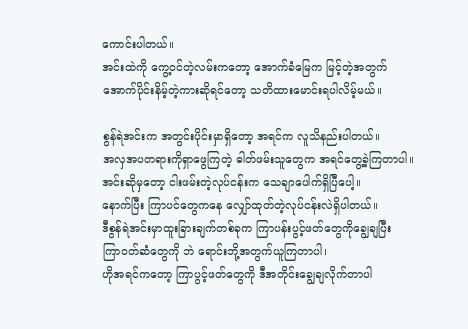ကောင်းပါတယ်။
အင်းထဲကို ကွေ့ဝင်တဲ့လမ်းကတော့ အောက်ခံမြေက မြင့်တဲ့အတွက်
အောက်ပိုင်းနိမ့်တဲ့ကားဆိုရင်တော့ သတိထားမောင်းရပါလိမ့်မယ်။

စွန်ရဲအင်းက အတွင်းပိုင်းမှာရှိတော့ အရင်က လူသိနည်းပါတယ်။
အလှအပတရားကိုရှာဖွေကြတဲ့ ဓါတ်ဖမ်းသူတွေက အရင်တွေ့ခဲ့ကြတာပါ။
အင်းဆိုမှတော့ ငါးဖမ်းတဲ့လုပ်ငန်းက သေချာပေါက်ရှိပြီပေါ့။
နောက်ပြီး ကြာပင်တွေကနေ လျှော်ထုတ်တဲ့လုပ်ငန်းလဲရှိပါတယ်။
ဒီစွန်ရဲအင်းမှာထူးခြားချက်တစ်ခုက ကြာပန်းပွင့်ဖတ်တွေကိုချွေချပြီး
ကြာဝတ်ဆံတွေကို ဘဲ ရောင်းဘို့အတွက်ယူကြတာပါ၊
ဟိုအရင်ကတော့ ကြာပွင့်ဖတ်တွေကို ဒီအတိုင်းချွေချလိုက်တာပါ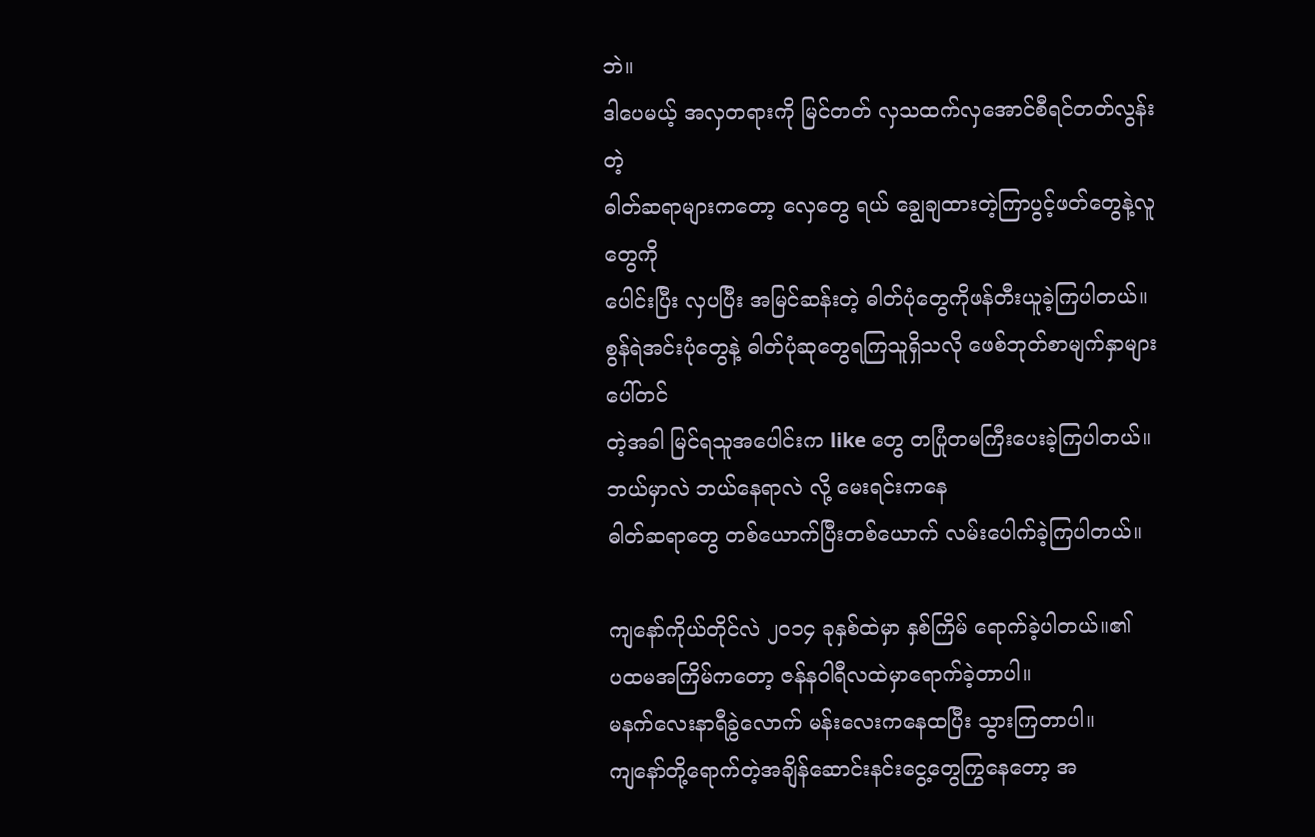ဘဲ။
ဒါပေမယ့် အလှတရားကို မြင်တတ် လှသထက်လှအောင်စီရင်တတ်လွန်းတဲ့
ဓါတ်ဆရာများကတော့ လှေတွေ ရယ် ချွေချထားတဲ့ကြာပွင့်ဖတ်တွေနဲ့လူတွေကို
ပေါင်းပြီး လှပပြီး အမြင်ဆန်းတဲ့ ဓါတ်ပုံတွေကိုဖန်တီးယူခဲ့ကြပါတယ်။
စွန်ရဲအင်းပုံတွေနဲ့ ဓါတ်ပုံဆုတွေရကြသူရှိသလို ဖေစ်ဘုတ်စာမျက်နှာများပေါ်တင်
တဲ့အခါ မြင်ရသူအပေါင်းက like တွေ တပြုံတမကြီးပေးခဲ့ကြပါတယ်။
ဘယ်မှာလဲ ဘယ်နေရာလဲ လို့ မေးရင်းကနေ
ဓါတ်ဆရာတွေ တစ်ယောက်ပြီးတစ်ယောက် လမ်းပေါက်ခဲ့ကြပါတယ်။

ကျနော်ကိုယ်တိုင်လဲ ၂၀၁၄ ခုနှစ်ထဲမှာ နှစ်ကြိမ် ရောက်ခဲ့ပါတယ်။၏
ပထမအကြိမ်ကတော့ ဇန်နဝါရီလထဲမှာရောက်ခဲ့တာပါ။
မနက်လေးနာရီခွဲလောက် မန်းလေးကနေထပြီး သွားကြတာပါ။
ကျနော်တို့ရောက်တဲ့အချိန်ဆောင်းနင်းငွေ့တွေကြွနေတော့ အ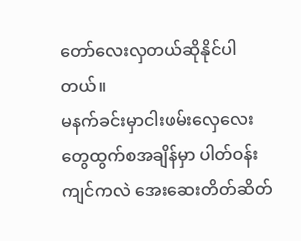တော်လေးလှတယ်ဆိုနိုင်ပါတယ်။
မနက်ခင်းမှာငါးဖမ်းလှေလေးတွေထွက်စအချိန်မှာ ပါတ်ဝန်းကျင်ကလဲ အေးဆေးတိတ်ဆိတ်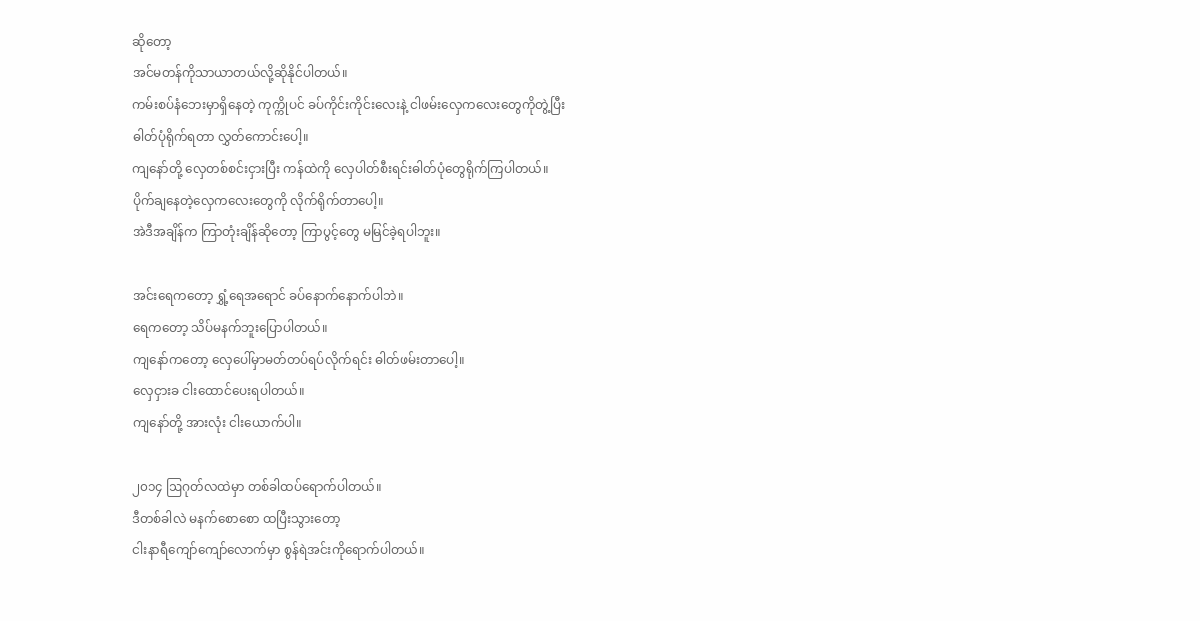ဆိုတော့
အင်မတန်ကိုသာယာတယ်လို့ဆိုနိုင်ပါတယ်။
ကမ်းစပ်နံဘေးမှာရှိနေတဲ့ ကုက္ကိုပင် ခပ်ကိုင်းကိုင်းလေးနဲ့ ငါဖမ်းလှေကလေးတွေကိုတွဲ့ပြီး
ဓါတ်ပုံရိုက်ရတာ လွှတ်ကောင်းပေါ့။
ကျနော်တို့ လှေတစ်စင်းငှားပြီး ကန်ထဲကို လှေပါတ်စီးရင်းဓါတ်ပုံတွေရိုက်ကြပါတယ်။
ပိုက်ချနေတဲ့လှေကလေးတွေကို လိုက်ရိုက်တာပေါ့။
အဲဒီအချိန်က ကြာတုံးချိန်ဆိုတော့ ကြာပွင့်တွေ မမြင်ခဲ့ရပါဘူး။

အင်းရေကတော့ ရွှံ့ရေအရောင် ခပ်နောက်နောက်ပါဘဲ။
ရေကတော့ သိပ်မနက်ဘူးပြောပါတယ်။
ကျနော်ကတော့ လှေပေါ်မှာမတ်တပ်ရပ်လိုက်ရင်း ဓါတ်ဖမ်းတာပေါ့။
လှေငှားခ ငါးထောင်ပေးရပါတယ်။
ကျနော်တို့ အားလုံး ငါးယောက်ပါ။

၂၀၁၄ ဩဂုတ်လထဲမှာ တစ်ခါထပ်ရောက်ပါတယ်။
ဒီတစ်ခါလဲ မနက်စောစော ထပြီးသွားတော့
ငါးနာရီကျော်ကျော်လောက်မှာ စွန်ရဲအင်းကိုရောက်ပါတယ်။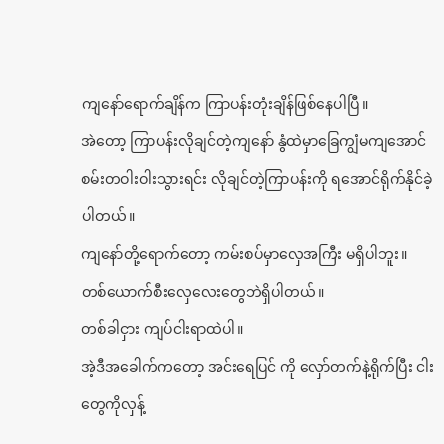ကျနော်ရောက်ချိန်က ကြာပန်းတုံးချိန်ဖြစ်နေပါပြီ။
အဲတော့ ကြာပန်းလိုချင်တဲ့ကျနော် နွံထဲမှာခြေကျွံမကျအောင်
စမ်းတဝါးဝါးသွားရင်း လိုချင်တဲ့ကြာပန်းကို ရအောင်ရိုက်နိုင်ခဲ့ပါတယ်။
ကျနော်တို့ရောက်တော့ ကမ်းစပ်မှာလှေအကြီး မရှိပါဘူး။
တစ်ယောက်စီးလှေလေးတွေဘဲရှိပါတယ်။
တစ်ခါငှား ကျပ်ငါးရာထဲပါ။
အဲ့ဒီအခေါက်ကတော့ အင်းရေပြင် ကို လှော်တက်နဲ့ရိုက်ပြီး ငါးတွေကိုလှန့်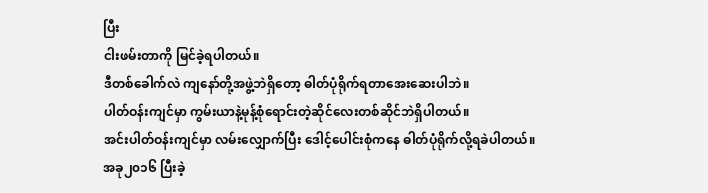ပြီး
ငါးဖမ်းတာကို မြင်ခဲ့ရပါတယ်။
ဒီတစ်ခေါက်လဲ ကျနော်တို့အဖွဲ့ဘဲရှိတော့ ဓါတ်ပုံရိုက်ရတာအေးဆေးပါဘဲ။
ပါတ်ဝန်းကျင်မှာ ကွမ်းယာနဲ့မုန့်စုံရောင်းတဲ့ဆိုင်လေးတစ်ဆိုင်ဘဲရှိပါတယ်။
အင်းပါတ်ဝန်းကျင်မှာ လမ်းလျှောက်ပြီး ဒေါင့်ပေါင်းစုံကနေ ဓါတ်ပုံရိုက်လို့ရခဲပါတယ်။
အခု၂၀၁၆ ပြီးခဲ့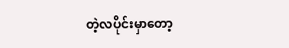တဲ့လပိုင်းမှာတော့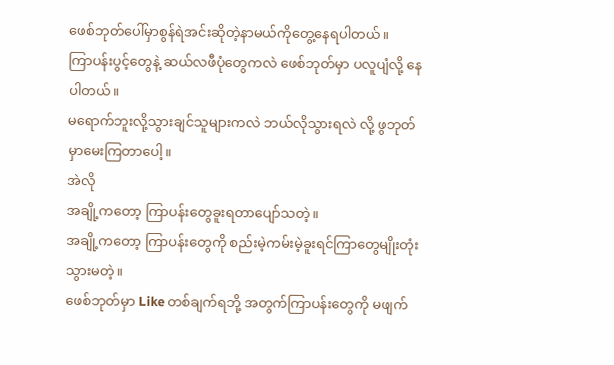ဖေစ်ဘုတ်ပေါ်မှာစွန်ရဲအင်းဆိုတဲ့နာမယ်ကိုတွေ့နေရပါတယ်။
ကြာပန်းပွင့်တွေနဲ့ ဆယ်လဖီပုံတွေကလဲ ဖေစ်ဘုတ်မှာ ပလူပျံလို့ နေပါတယ်။
မရောက်ဘူးလို့သွားချင်သူများကလဲ ဘယ်လိုသွားရလဲ လို့ ဖွဘုတ်မှာမေးကြတာပေါ့။
အဲလို
အချို့ကတော့ ကြာပန်းတွေခူးရတာပျော်သတဲ့။
အချို့ကတော့ ကြာပန်းတွေကို စည်းမဲ့ကမ်းမဲ့ခူးရင်ကြာတွေမျိုးတုံးသွားမတဲ့။
ဖေစ်ဘုတ်မှာ Like တစ်ချက်ရဘို့ အတွက်ကြာပန်းတွေကို မဖျက်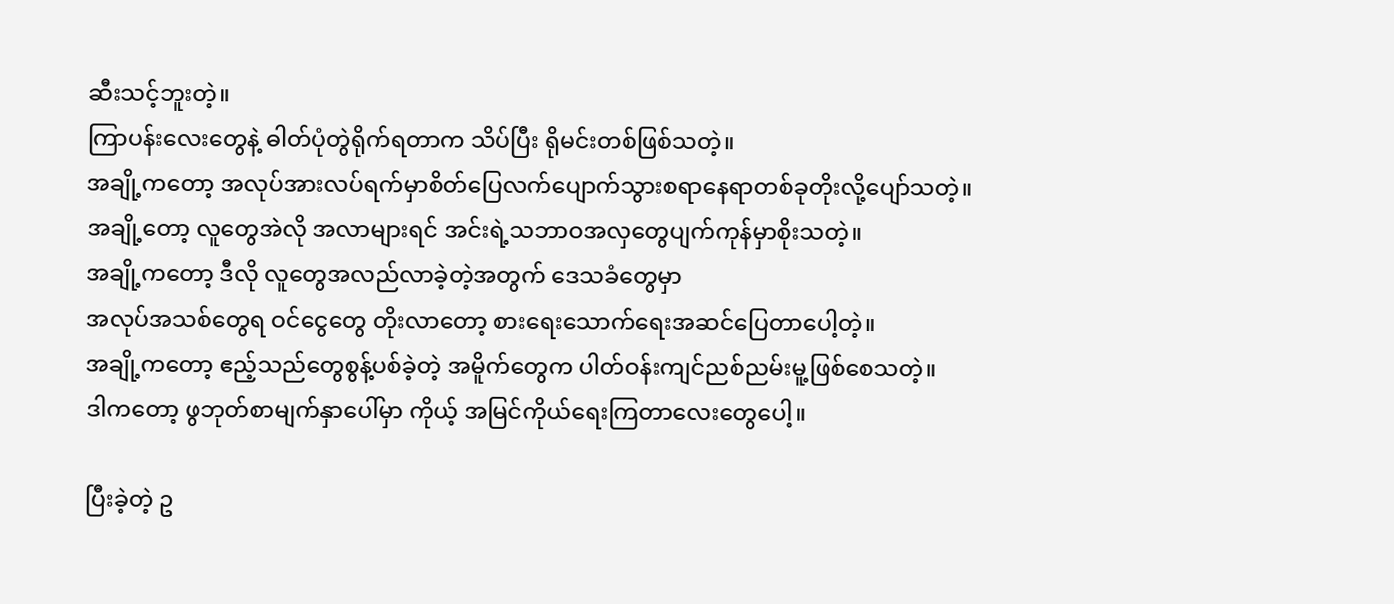ဆီးသင့်ဘူးတဲ့။
ကြာပန်းလေးတွေနဲ့ ဓါတ်ပုံတွဲရိုက်ရတာက သိပ်ပြီး ရိုမင်းတစ်ဖြစ်သတဲ့။
အချို့ကတော့ အလုပ်အားလပ်ရက်မှာစိတ်ပြေလက်ပျောက်သွားစရာနေရာတစ်ခုတိုးလို့ပျော်သတဲ့။
အချို့တော့ လူတွေအဲလို အလာများရင် အင်းရဲ့သဘာဝအလှတွေပျက်ကုန်မှာစိုးသတဲ့။
အချို့ကတော့ ဒီလို လူတွေအလည်လာခဲ့တဲ့အတွက် ဒေသခံတွေမှာ
အလုပ်အသစ်တွေရ ဝင်ငွေတွေ တိုးလာတော့ စားရေးသောက်ရေးအဆင်ပြေတာပေါ့တဲ့။
အချို့ကတော့ ဧည့်သည်တွေစွန့်ပစ်ခဲ့တဲ့ အမိူက်တွေက ပါတ်ဝန်းကျင်ညစ်ညမ်းမူ့ဖြစ်စေသတဲ့။
ဒါကတော့ ဖွဘုတ်စာမျက်နှာပေါ်မှာ ကိုယ့် အမြင်ကိုယ်ရေးကြတာလေးတွေပေါ့။

ပြီးခဲ့တဲ့ ဥ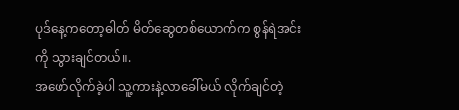ပုဒ်နေ့ကတော့ဓါတ် မိတ်ဆွေတစ်ယောက်က စွန်ရဲအင်းကို သွားချင်တယ်။.
အဖော်လိုက်ခဲ့ပါ သူ့ကားနဲ့လာခေါ်မယ် လိုက်ချင်တဲ့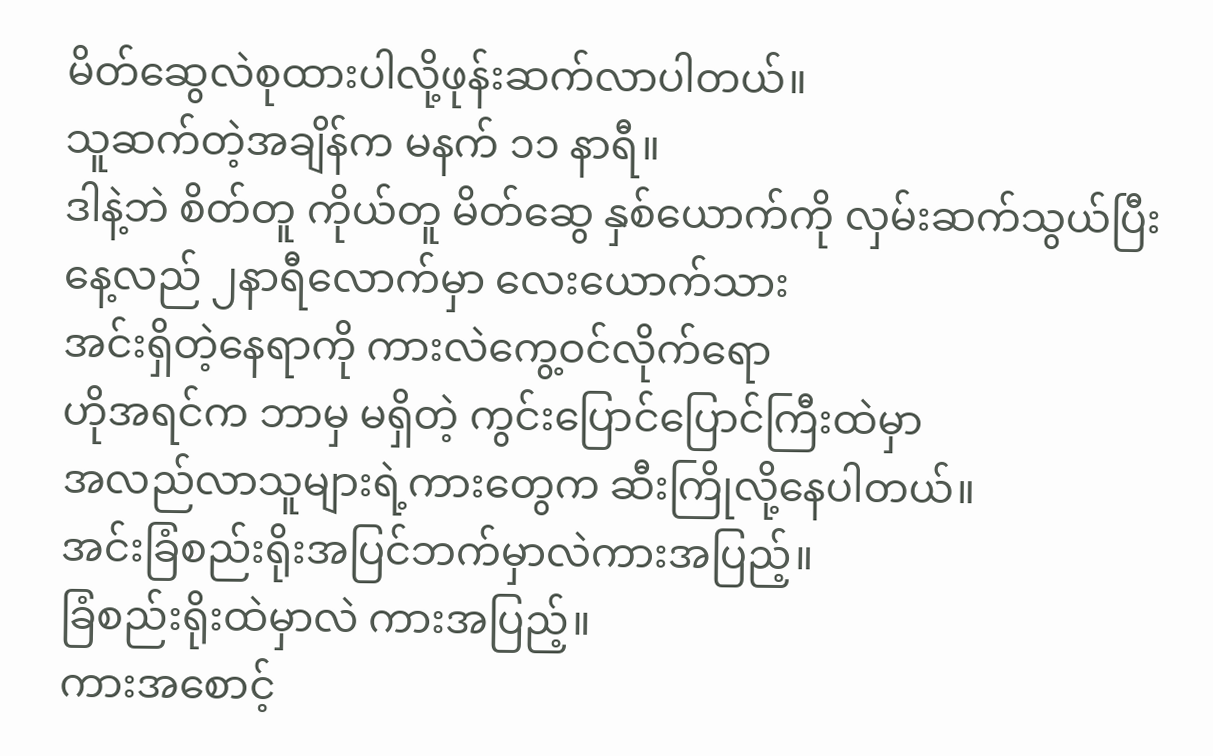မိတ်ဆွေလဲစုထားပါလို့ဖုန်းဆက်လာပါတယ်။
သူဆက်တဲ့အချိန်က မနက် ၁၁ နာရီ။
ဒါနဲ့ဘဲ စိတ်တူ ကိုယ်တူ မိတ်ဆွေ နှစ်ယောက်ကို လှမ်းဆက်သွယ်ပြီး
နေ့လည် ၂နာရီလောက်မှာ လေးယောက်သား
အင်းရှိတဲ့နေရာကို ကားလဲကွေ့ဝင်လိုက်ရော
ဟိုအရင်က ဘာမှ မရှိတဲ့ ကွင်းပြောင်ပြောင်ကြီးထဲမှာ
အလည်လာသူများရဲ့ကားတွေက ဆီးကြိုလို့နေပါတယ်။
အင်းခြံစည်းရိုးအပြင်ဘက်မှာလဲကားအပြည့်။
ခြံစည်းရိုးထဲမှာလဲ ကားအပြည့်။
ကားအစောင့်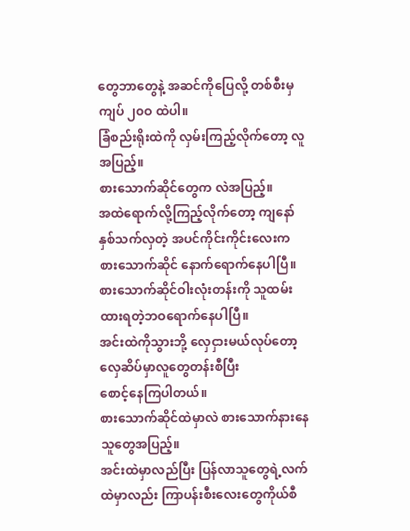တွေဘာတွေနဲ့ အဆင်ကိုပြေလို့ တစ်စီးမှ ကျပ် ၂၀ဝ ထဲပါ။
ခြံစည်းရိုးထဲကို လှမ်းကြည့်လိုက်တော့ လူအပြည့်။
စားသောက်ဆိုင်တွေက လဲအပြည့်။
အထဲရောက်လို့ကြည့်လိုက်တော့ ကျနော် နှစ်သက်လှတဲ့ အပင်ကိုင်းကိုင်းလေးက
စားသောက်ဆိုင် နောက်ရောက်နေပါပြီ။
စားသောက်ဆိုင်ဝါးလုံးတန်းကို သူထမ်းထားရတဲ့ဘဝရောက်နေပါပြီ။
အင်းထဲကိုသွားဘို့ လှေငှားမယ်လုပ်တော့ လှေဆိပ်မှာလူတွေတန်းစီပြီး
စောင့်နေကြပါတယ်။
စားသောက်ဆိုင်ထဲမှာလဲ စားသောက်နားနေသူတွေအပြည့်။
အင်းထဲမှာလည်ပြီး ပြန်လာသူတွေရဲ့လက်ထဲမှာလည်း ကြာပန်းစီးလေးတွေကိုယ်စီ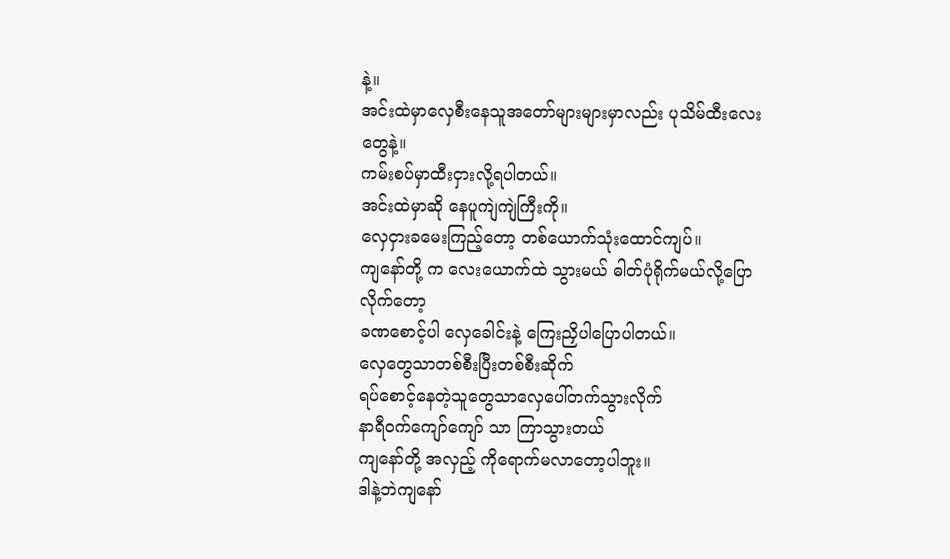နဲ့။
အင်းထဲမှာလှေစီးနေသူအတော်များများမှာလည်း ပုသိမ်ထီးလေးတွေနဲ့။
ကမ်းစပ်မှာထီးငှားလို့ရပါတယ်။
အင်းထဲမှာဆို နေပူကျဲကျဲကြီးကို။
လှေငှားခမေးကြည့်တော့ တစ်ယောက်သုံးထောင်ကျပ်။
ကျနော်တို့ က လေးယောက်ထဲ သွားမယ် ဓါတ်ပုံရိုက်မယ်လို့ပြောလိုက်တော့
ခဏစောင့်ပါ လှေခေါင်းနဲ့ ကြေးညှိပါပြောပါတယ်။
လှေတွေသာတစ်စီးပြီးတစ်စီးဆိုက်
ရပ်စောင့်နေတဲ့သူတွေသာလှေပေါ်တက်သွားလိုက်
နာရီဝက်ကျော်ကျော် သာ ကြာသွားတယ်
ကျနော်တို့ အလှည့် ကိုရောက်မလာတော့ပါဘူး။
ဒါနဲ့ဘဲကျနော်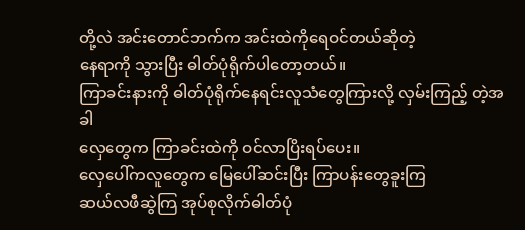တို့လဲ အင်းတောင်ဘက်က အင်းထဲကိုရေဝင်တယ်ဆိုတဲ့
နေရာကို သွားပြီး ဓါတ်ပုံရိုက်ပါတော့တယ်။
ကြာခင်းနားကို ဓါတ်ပုံရိုက်နေရင်းလူသံတွေကြားလို့ လှမ်းကြည့် တဲ့အခါ
လှေတွေက ကြာခင်းထဲကို ဝင်လာပြိးရပ်ပေး။
လှေပေါ်ကလူတွေက မြေပေါ်ဆင်းပြီး ကြာပန်းတွေခူးကြ
ဆယ်လဖီဆွဲကြ အုပ်စုလိုက်ဓါတ်ပုံ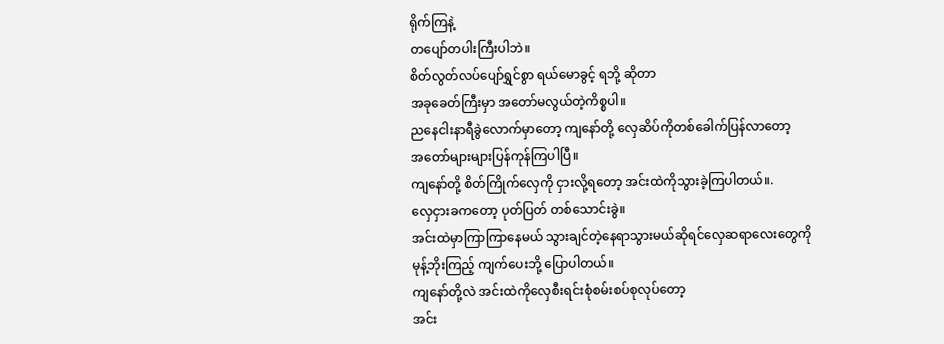ရိုက်ကြနဲ့
တပျော်တပါးကြီးပါဘဲ။
စိတ်လွတ်လပ်ပျော်ရွှင်စွာ ရယ်မောခွင့် ရဘို့ ဆိုတာ
အခုခေတ်ကြီးမှာ အတော်မလွယ်တဲ့ကိစ္စပါ။
ညနေငါးနာရီခွဲလောက်မှာတော့ ကျနော်တို့ လှေဆိပ်ကိုတစ်ခေါက်ပြန်လာတော့
အတော်များများပြန်ကုန်ကြပါပြီ။
ကျနော်တို့ စိတ်ကြိုက်လှေကို ငှားလို့ရတော့ အင်းထဲကိုသွားခဲ့ကြပါတယ်။.
လှေငှားခကတော့ ပုတ်ပြတ် တစ်သောင်းခွဲ။
အင်းထဲမှာကြာကြာနေမယ် သွားချင်တဲ့နေရာသွားမယ်ဆိုရင်လှေဆရာလေးတွေကို
မုန့်ဘိုးကြည့် ကျက်ပေးဘို့ ပြောပါတယ်။
ကျနော်တို့လဲ အင်းထဲကိုလှေစီးရင်းစုံစမ်းစပ်စုလုပ်တော့
အင်း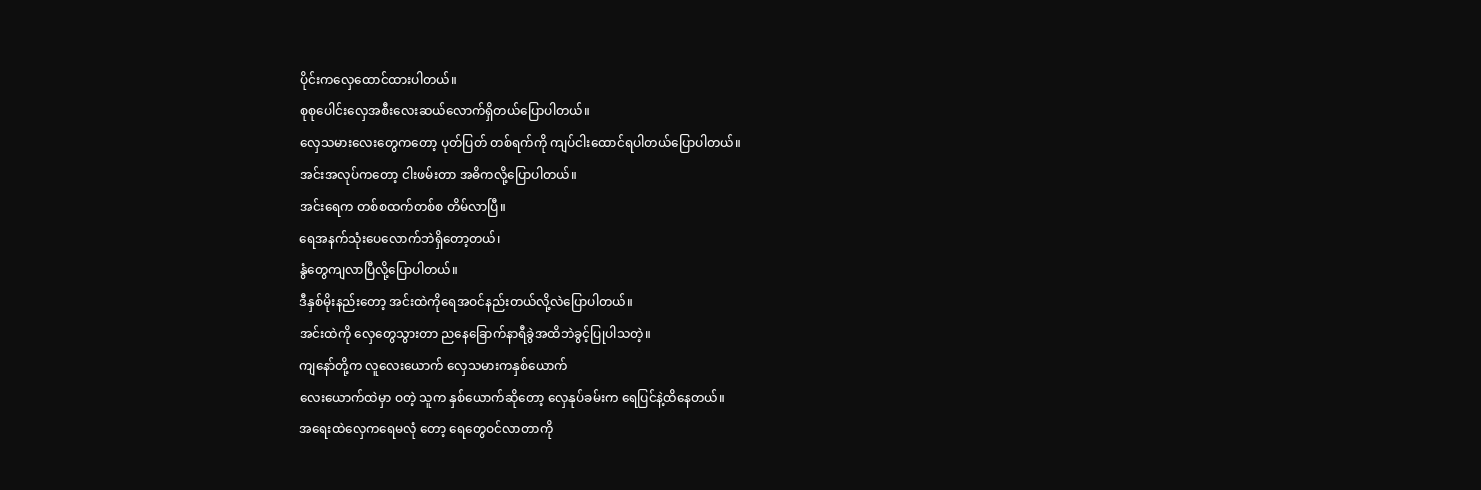ပိုင်းကလှေထောင်ထားပါတယ်။
စုစုပေါင်းလှေအစီးလေးဆယ်လောက်ရှိတယ်ပြောပါတယ်။
လှေသမားလေးတွေကတော့ ပုတ်ပြတ် တစ်ရက်ကို ကျပ်ငါးထောင်ရပါတယ်ပြောပါတယ်။
အင်းအလုပ်ကတော့ ငါးဖမ်းတာ အဓိကလို့ပြောပါတယ်။
အင်းရေက တစ်စထက်တစ်စ တိမ်လာပြီ။
ရေအနက်သုံးပေလောက်ဘဲရှိတော့တယ်၊
နွံတွေကျလာပြီလို့ပြောပါတယ်။
ဒီနှစ်မိုးနည်းတော့ အင်းထဲကိုရေအဝင်နည်းတယ်လို့လဲပြောပါတယ်။
အင်းထဲကို လှေတွေသွားတာ ညနေခြောက်နာရီခွဲအထိဘဲခွင့်ပြုပါသတဲ့။
ကျနော်တို့က လူလေးယောက် လှေသမားကနှစ်ယောက်
လေးယောက်ထဲမှာ ဝတဲ့ သူက နှစ်ယောက်ဆိုတော့ လှေနုပ်ခမ်းက ရေပြင်နဲ့ထိနေတယ်။
အရေးထဲလှေကရေမလုံ တော့ ရေတွေဝင်လာတာကို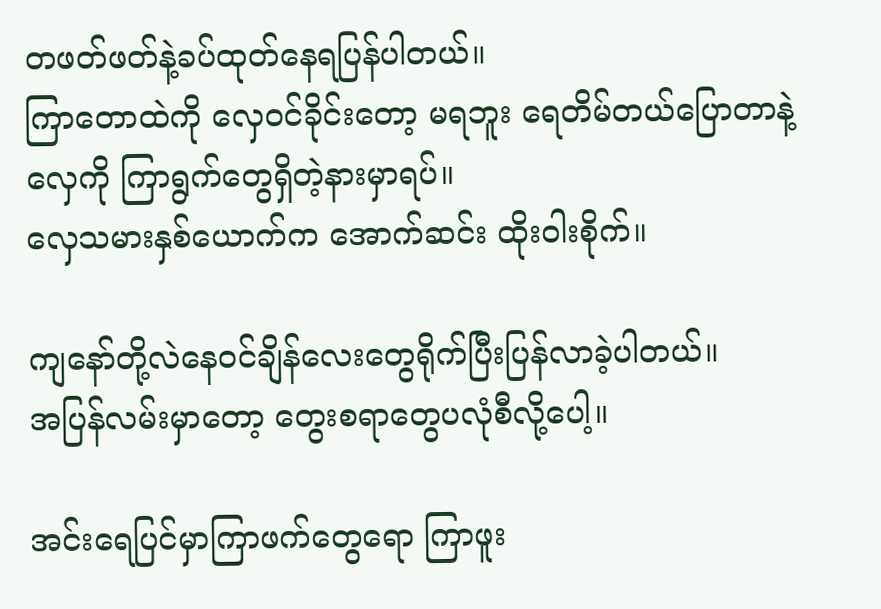တဖတ်ဖတ်နဲ့ခပ်ထုတ်နေရပြန်ပါတယ်။
ကြာတောထဲကို လှေဝင်ခိုင်းတော့ မရဘူး ရေတိမ်တယ်ပြောတာနဲ့
လှေကို ကြာရွက်တွေရှိတဲ့နားမှာရပ်။
လှေသမားနှစ်ယောက်က အောက်ဆင်း ထိုးဝါးစိုက်။

ကျနော်တို့လဲနေဝင်ချိန်လေးတွေရိုက်ပြီးပြန်လာခဲ့ပါတယ်။
အပြန်လမ်းမှာတော့ တွေးစရာတွေပလုံစီလို့ပေါ့။

အင်းရေပြင်မှာကြာဖက်တွေရော ကြာဖူး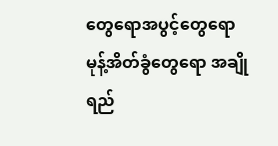တွေရောအပွင့်တွေရော
မုန့်အိတ်ခွံတွေရော အချိုရည်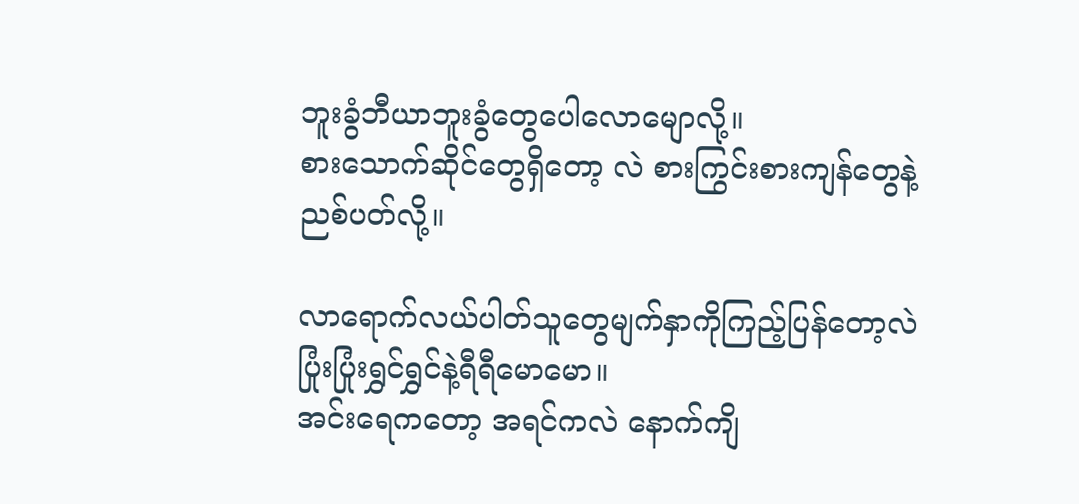ဘူးခွံဘီယာဘူးခွံတွေပေါလောမျောလို့။
စားသောက်ဆိုင်တွေရှိတော့ လဲ စားကြွင်းစားကျန်တွေနဲ့
ညစ်ပတ်လို့။

လာရောက်လယ်ပါတ်သူတွေမျက်နှာကိုကြည့်ပြန်တော့လဲ
ပြုံးပြုံးရွှင်ရွှင်နဲ့ရီရီမောမော။
အင်းရေကတော့ အရင်ကလဲ နောက်ကျိ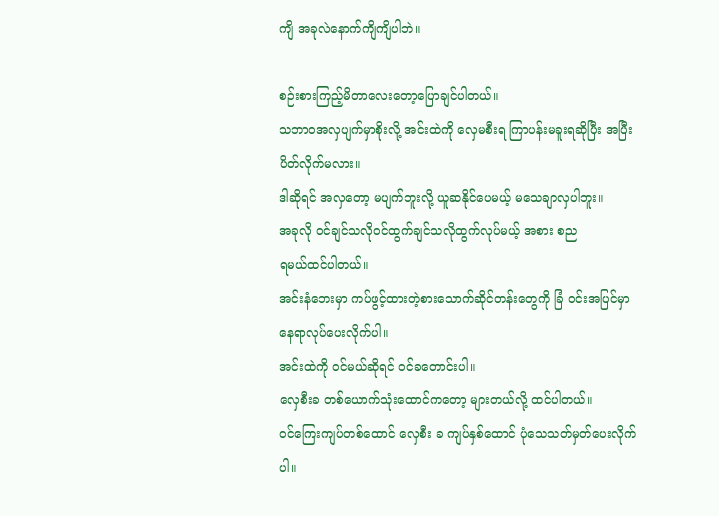ကျိ အခုလဲနောက်ကျိကျိပါဘဲ။

စဉ်းစားကြည့်မိတာလေးတော့ပြောချင်ပါတယ်။
သဘာဝအလှပျက်မှာစိုးလို့ အင်းထဲကို လှေမစီးရ ကြာပန်းမခူးရဆိုပြီး အပြီး ပိတ်လိုက်မလား။
ဒါဆိုရင် အလှတော့ မပျက်ဘူးလို့ ယူဆနိုင်ပေမယ့် မသေချာလှပါဘူး။
အခုလို ဝင်ချင်သလိုဝင်ထွက်ချင်သလိုထွက်လုပ်မယ့် အစား စည
ရမယ်ထင်ပါတယ်။
အင်းနံဘေးမှာ ကပ်ဖွင့်ထားတဲ့စားသောက်ဆိုင်တန်းတွေကို ခြံ ဝင်းအပြင်မှာ
နေရာလုပ်ပေးလိုက်ပါ။
အင်းထဲကို ဝင်မယ်ဆိုရင် ဝင်ခတောင်းပါ။
လှေစီးခ တစ်ယောက်သုံးထောင်ကတော့ များတယ်လို့ ထင်ပါတယ်။
ဝင်ကြေးကျပ်တစ်ထောင် လှေစီး ခ ကျပ်နှစ်ထောင် ပုံသေသတ်မှတ်ပေးလိုက်ပါ။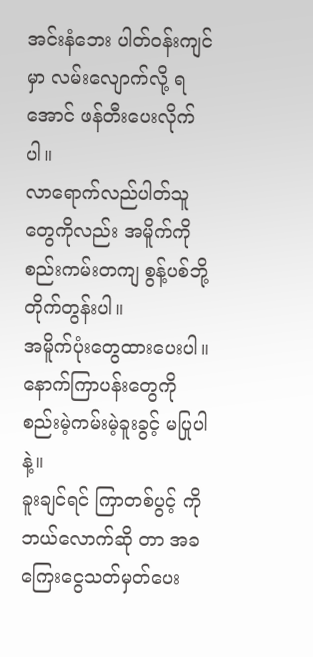အင်းနံဘေး ပါတ်ဝန်းကျင်မှာ လမ်းလျောက်လို့ ရအောင် ဖန်တီးပေးလိုက်ပါ။
လာရောက်လည်ပါတ်သူတွေကိုလည်း အမိူက်ကို စည်းကမ်းတကျ စွန့်ပစ်ဘို့ တိုက်တွန်းပါ။
အမိူက်ပုံးတွေထားပေးပါ။
နောက်ကြာပန်းတွေကို စည်းမဲ့ကမ်းမဲ့ခူးခွင့် မပြုပါနဲ့။
ခူးချင်ရင် ကြာတစ်ပွင့် ကို ဘယ်လောက်ဆို တာ အခကြေးငွေသတ်မှတ်ပေး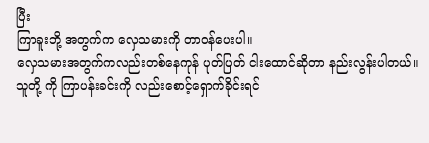ပြီး
ကြာခူးဘို့ အတွက်က လှေသမားကို တာဝန်ပေးပါ။
လှေသမားအတွက်ကလည်းတစ်နေကုန် ပုတ်ပြတ် ငါးထောင်ဆိုတာ နည်းလွန်းပါတယ်။
သူတို့ ကို ကြာပန်းခင်းကို လည်းစောင့်ရှောက်ခိုင်းရင်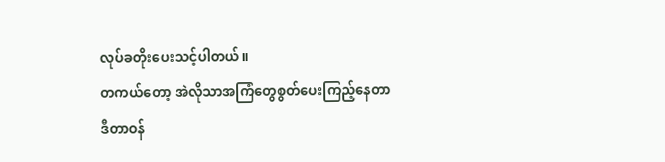လုပ်ခတိုးပေးသင့်ပါတယ်။
တကယ်တော့ အဲလိုသာအကြံတွေစွတ်ပေးကြည့်နေတာ
ဒီတာဝန်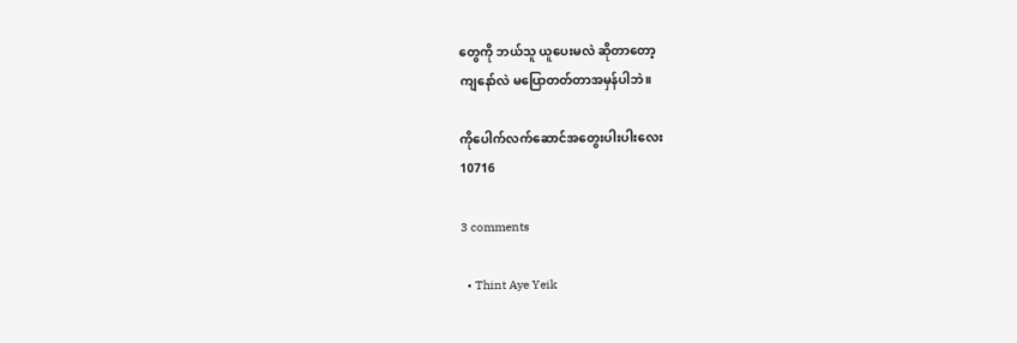တွေကို ဘယ်သူ ယူပေးမလဲ ဆိုတာတော့
ကျနော်လဲ မပြောတတ်တာအမှန်ပါဘဲ။

ကိုပေါက်လက်ဆောင်အတွေးပါးပါးလေး
10716

3 comments

  • Thint Aye Yeik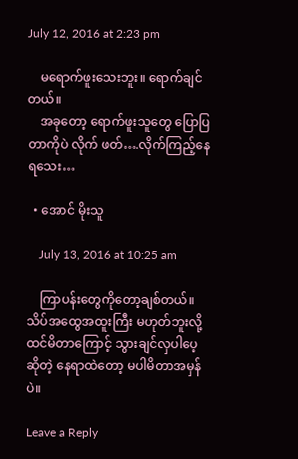July 12, 2016 at 2:23 pm

    မရောက်ဖူးသေးဘူး။ ရောက်ချင်တယ်။
    အခုတော့ ရောက်ဖူးသူတွေ ပြောပြတာကိုပဲ လိုက် ဖတ်….လိုက်ကြည့်နေရသေး…

  • အောင် မိုးသူ

    July 13, 2016 at 10:25 am

    ကြာပန်းတွေကိုတော့ချစ်တယ်။ သိပ်အထွေအထူးကြီး မဟုတ်ဘူးလို့ ထင်မိတာကြောင့် သွားချင်လှပါပေ့ဆိုတဲ့ နေရာထဲတော့ မပါမိတာအမှန်ပဲ။

Leave a Reply